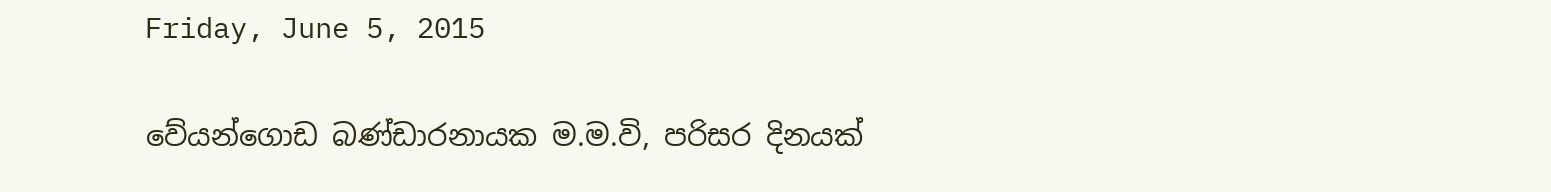Friday, June 5, 2015

වේයන්ගොඩ බණ්ඩාරනායක ම.ම.වි, පරිසර දිනයක්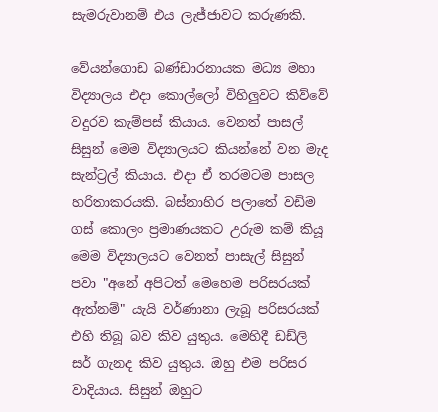සැමරුවානම් එය ලැජ්ජාවට කරුණකි.

වේයන්ගොඩ බණ්ඩාරනායක මධ්‍ය මහා විද්‍යාලය එදා කොල්ලෝ විහිලුවට කිව්වේ වදුරව කැම්පස් කියාය. වෙනත් පාසල් සිසුන් මෙම විද්‍යාලයට කියන්නේ වන මැද සැන්ට්‍රල් කියාය. එදා ඒ තරමටම පාසල හරිතාකරයකි. බස්නාහිර පලාතේ වඩිම ගස් කොලං ප්‍රමාණයකට උරුම කම් කියූ මෙම විද්‍යාලයට වෙනත් පාසැල් සිසුන් පවා "අනේ අපිටත් මෙහෙම පරිසරයක් ඇත්නම්" යැයි වර්ණානා ලැබූ පරිසරයක් එහි තිබූ බව කිව යුතුය. මෙහිදී ඩඩ්ලි සර් ගැනද කිව යුතුය. ඔහු එම පරිසර වාදියාය. සිසුන් ඔහුට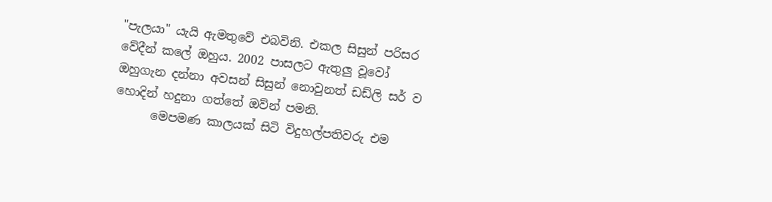"පැලයා" යැයි ඇමතුවේ එබවිනි. එකල සිසුන් පරිසර වේදීන් කලේ ඔහුය. 2002 පාසලට ඇතුලු වූවෝ ඔහුගැන දන්නා අවසන් සිසුන් නොවුනත් ඩඩ්ලි සර් ව හොදින් හදුනා ගත්තේ ඔව්න් පමනි.
      මෙපමණ කාලයක් සිටි විදුහල්පතිවරු එම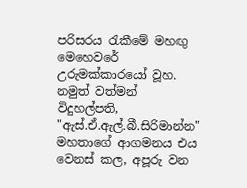පරිසරය ‍රැකීමේ මහඟු මෙහෙවරේ උරුමක්කාරයෝ වූහ. නමුත් වත්මන් විදුහල්පති, "ඇස්.ඒ.ඇල්.බී.සිරිමාන්න" මහතාගේ ආගමනය එය වෙනස් කල, අපූරු වන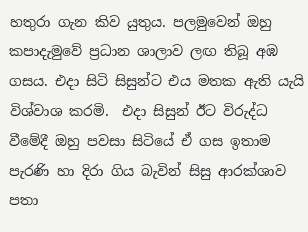හතුරා ගැන කිව යුතුය. පලමුවෙන් ඔහු කපාදැමුවේ ප්‍රධාන ශාලාව ලඟ තිබූ අඹ ගසය. එදා සිටි සිසුන්ට එය මතක ඇති යැයි විශ්වාශ කරමි.  එදා සිසුන් ඊට විරුද්ධ වීමේදී ඔහු පවසා සිටියේ ඒ ගස ඉතාම පැරණි හා දිරා ගිය බැවින් සිසු ආරක්ශාව පතා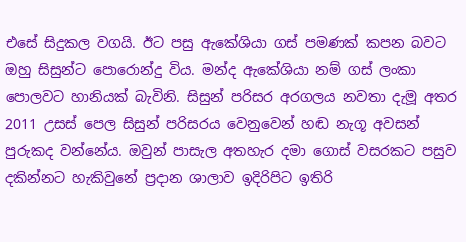එසේ සිදුකල වගයි. ඊට පසු ඇකේශියා ගස් පමණක් කපන බවට ඔහු සිසුන්ට පොරොන්දු විය. මන්ද ඇකේශියා නම් ගස් ලංකා පොලවට හානියක් බැවිනි. සිසුන් පරිසර අරගලය නවතා දැමූ අතර 2011 උසස් පෙල සිසුන් පරිසරය වෙනුවෙන් හඬ නැගූ අවසන් පුරුකද වන්නේය. ඔවුන් පාසැල අතහැර දමා ගොස් වසරකට පසුව දකින්නට හැකිවුනේ ප්‍රදාන ශාලාව ඉදිරිපිට ඉතිරි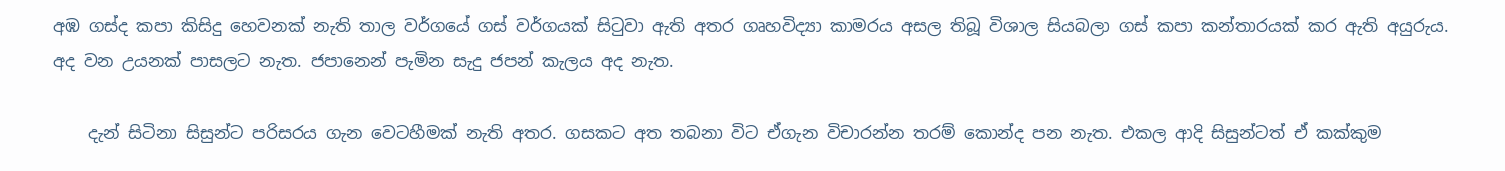අඹ ගස්ද කපා කිසිදු හෙවනක් නැති තාල වර්ගයේ ගස් වර්ගයක් සි‍ටුවා ඇති අතර ගෘහවිද්‍යා කාමරය අසල තිබූ විශාල සියබලා ගස් කපා කන්තාරයක් කර ඇති අයුරුය. අද වන උයනක් පාසලට නැත. ජපානෙන් පැමින සැදු ජපන් කැලය අද නැත.

    දැන් සිටිනා සිසුන්ට පරිසරය ගැන වෙටහීමක් නැති අතර. ගසකට අත තබනා විට ඒගැන විචාරන්න තරම් කොන්ද පන නැත. එකල ආදි සිසුන්ටත් ඒ කක්කුම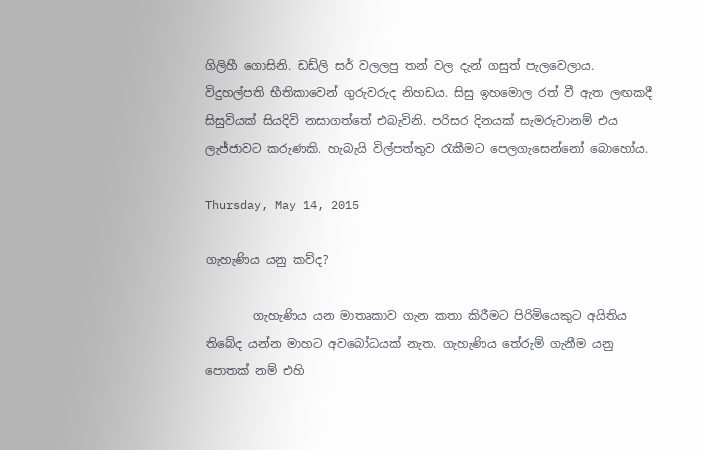ගිලිහී ගොසිනි. ඩඩ්ලි සර් වලලපු තන් වල දැන් ගසුත් පැලවෙලාය. විදුහල්පති භීතිකාවෙන් ගුරුවරුද නිහඩය. සිසු ඉහමොල රත් වී ඇත ලඟකදී සිසුවියක් සියදිවි නසාගත්තේ එබැවිනි. පරිසර දිනයක් සැමරුවානම් එය ලැජ්ජාවට කරුණකි. හැබැයි විල්පත්තුව ‍රැකීමට පෙලගැසෙන්නෝ බොහෝය.

Thursday, May 14, 2015

ගැහැණිය යනු කව්ද?

        ගැහැණිය යන මාතෘකාව ගැන කතා කිරීමට පිරිමියෙකුට අයිතිය තිබේද යන්න මාහට අවබෝධයක් නැත. ගැහැණිය තේරුම් ගැනීම යනු පොතක් නම් එහි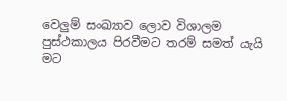වෙලුම් සංඛ්‍යාව ලොව විශාලම පුස්ථකාලය පිරවීමට තරම් සමත් යැයි මට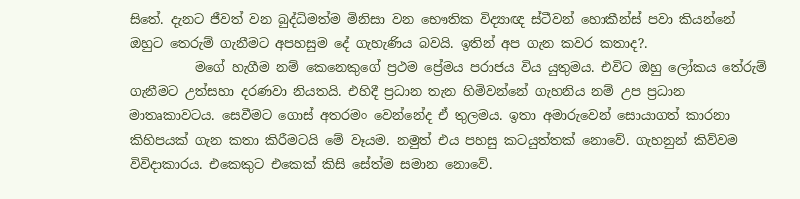සිතේ. දැනට ජීවත් වන බුද්ධිමත්ම මිනිසා වන භෞතික විද්‍යාඥ ස්ටීවන් හොකීන්ස් පවා කියන්නේ ඔහුට තෙරුම් ගැනීමට අපහසුම දේ ගැහැණිය බවයි. ඉතින් අප ගැන කවර කතාද?.
          මගේ හැගීම නම් කෙනෙකුගේ ප්‍රථම ප්‍රේමය පරාජය විය යුතුමය. එවිට ඔහු ලෝකය තේරුම් ගැනීමට උත්සහා දරණවා නියතයි. එහිදී ප්‍රධාන තැන හිමිවන්නේ ගැහනිය නම් උප ප්‍රධාන මාතෘකාවටය. සෙවීමට ගොස් අතරමං වෙන්නේද ඒ තුලමය. ඉතා අමාරුවෙන් සොයාගත් කාරනා කිහිපයක් ගැන කතා කිරීමටයි මේ වෑයම. නමුත් එය පහසු කටයුත්තක් නොවේ. ගැහනුන් කිව්වම විවිදාකාරය. එකෙකුට එකෙක් කිසි සේත්ම සමාන නොවේ.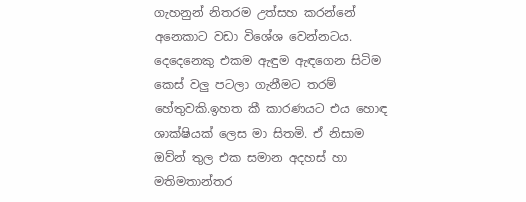ගැහනුන් නිතරම උත්සහ කරන්නේ අනෙකාට වඩා විශේශ වෙන්නටය. දෙදෙනෙකු එකම ඇඳුම ඇඳගෙන සිටිම කෙස් වලු පටලා ගැනීමට තරම් හේතුවකි.ඉහත කී කාරණයට එය හොඳ ශාක්ෂියක් ලෙස මා සිතමි. ඒ නිසාම ඔව්න් තුල එක සමාන අදහස් හා මතිමතාන්තර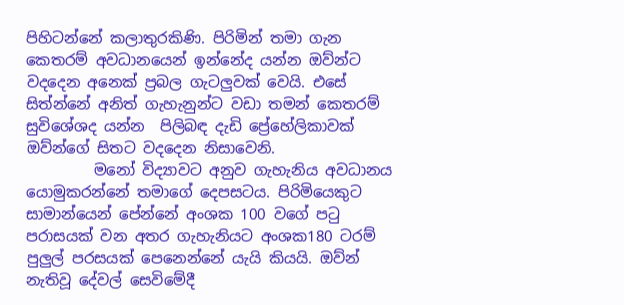පිහිටන්නේ කලාතුරකිණි. පිරිමින් තමා ගැන කෙතරම් අවධානයෙන් ඉන්නේද යන්න ඔව්න්ට වදදෙන අනෙක් ප්‍රබල ගැටලුවක් වෙයි. එසේ සිත්න්නේ අනිත් ගැහැනුන්ට වඩා තමන් කෙතරම් සුවිශේශද යන්න  පිලිබඳ දැඩි ප්‍රේහේලිකාවක් ඔව්න්ගේ සිතට වදදෙන නිසාවෙනි.
         මනෝ විද්‍යාවට අනුව ගැහැනිය අවධානය යොමුකරන්නේ තමාගේ දෙපසටය. පිරිමියෙකුට සාමාන්යෙන් පේන්නේ අංශක 100 වගේ ප‍ටු පරාසයක් වන අතර ගැහැනියට අංශක180 ටරම් පුලුල් පරසයක් පෙනෙන්නේ යැයි කියයි. ඔව්න් නැතිවූ දේවල් සෙවිමේදී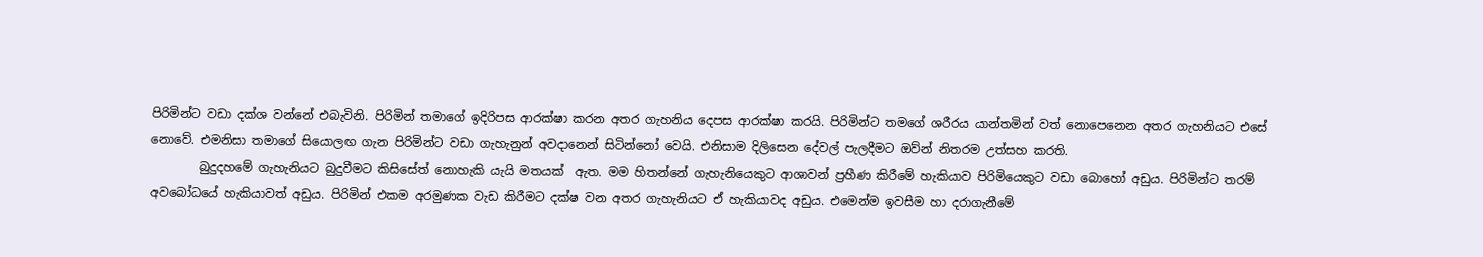පිරිමින්ට වඩා දක්ශ වන්නේ එබැවිනි. පිරිමින් තමාගේ ඉදිරිපස ආරක්ෂා කරන අතර ගැහනිය දෙපස ආරක්ෂා කරයි. පිරිමින්ට තමගේ ශරීරය යාන්තමින් වත් නොපෙනෙන අතර ගැහනියට එසේ නොවේ. එමනිසා තමාගේ සියොලඟ ගැන පිරිමින්ට වඩා ගැහැනුන් අවදානෙන් සිටින්නෝ වෙයි. එනිසාම දිලිසෙන දේවල් පැලදීමට ඔව්න් නිතරම උත්සහ කරති.
        බුදුදහමේ ගැහැනියට බුදුවීමට කිසිසේත් නොහැකි යැයි මතයක්  ඇත. මම හිතන්නේ ගැහැනියෙකුට ආශාවන් ප්‍රහීණ කිරීමේ හැකියාව පිරිමියෙකුට වඩා බොහෝ අඩුය. පිරිමින්ට තරම් අවබෝධයේ හැකියාවත් අඩුය. පිරිමින් එකම අරමුණක වැඩ කිරීමට දක්ෂ වන අතර ගැහැනියට ඒ හැකියාවද අඩුය. එමෙන්ම ඉවසීම හා දරාගැනීමේ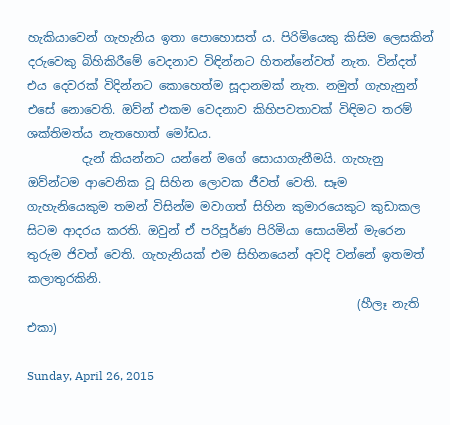හැකියාවෙන් ගැහැනිය ඉතා පොහොසත් ය. පිරිමියෙකු කිසිම ලෙසකින් දරුවෙකු බිහිකිරීමේ වෙදනාව විඳින්නට හිතන්නේවත් නැත. වින්දත් එය දෙවරක් විදින්නට කොහෙත්ම සූදානමක් නැත. නමුත් ගැහැනුන් එසේ නොවෙති. ඔව්න් එකම වෙදනාව කිහිපවතාවක් විඳිමට තරම් ශක්තිමත්ය නැතහොත් මෝඩය.
         දැන් කියන්නට යන්නේ මගේ සොයාගැනීමයි. ගැහැනු  ඔව්න්ටම ආවෙනික වූ සිහින ලොවක ජීවත් වෙති. සෑම ගැහැනියෙකුම තමන් විසින්ම මවාගත් සිහින කුමාරයෙකුට කුඩාකල සිටම ආදරය කරති. ඔවුන් ඒ පරිපූර්ණ පිරිමියා සොයමින් මැරෙන තුරුම ජිවත් වෙති. ගැහැනියක් එම සිහිනයෙන් අවදි වන්නේ ඉතමත් කලාතුරකිනි.
                                                       (හීලෑ නැති එකා)

Sunday, April 26, 2015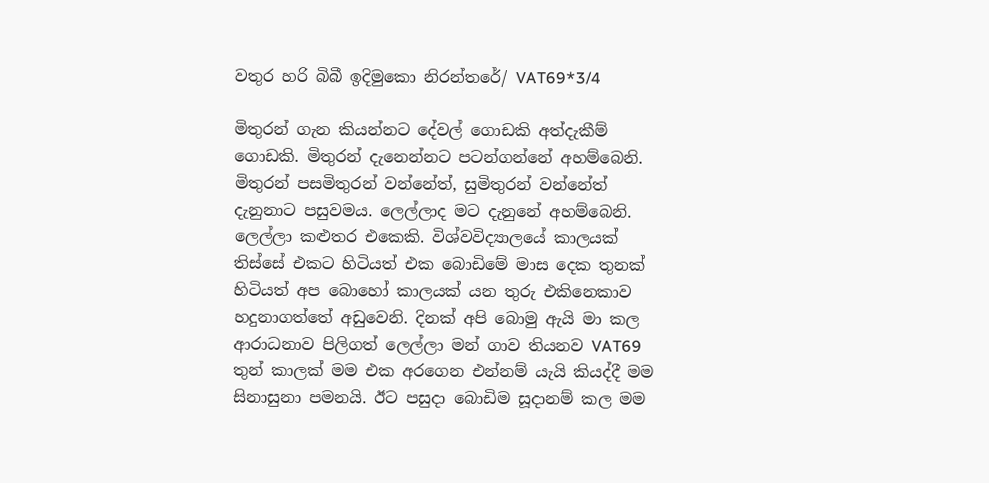වතුර හරි බිබී ඉදිමුකො නිරන්තරේ/ VAT69*3/4

මිතුරන් ගැන කියන්නට දේවල් ගොඩකි අත්දැකීම් ගොඩකි. මිතුරන් දැනෙන්නට පටන්ගන්නේ අහම්බෙනි. මිතුරන් පසමිතුරන් වන්නේත්, සුමිතුරන් වන්නේත් දැනුනාට පසුවමය. ලෙල්ලාද මට දැනුනේ අහම්බෙනි. ලෙල්ලා කළුතර එකෙකි. විශ්වවිද්‍යාලයේ කාලයක් තිස්සේ එකට හිටියත් එක බොඩිමේ මාස දෙක තුනක් හිටියත් අප බොහෝ කාලයක් යන තුරු එකිනෙකාව හදුනාගත්තේ අඩුවෙනි. දිනක් අපි බොමු ඇයි මා කල  ආරාධනාව පිලිගත් ලෙල්ලා මන් ගාව තියනව VAT69 තුන් කාලක් මම එක අරගෙන එන්නම් යැයි කියද්දී මම සිනාසුනා පමනයි. ඊට පසුදා බොඩිම සූදානම් කල මම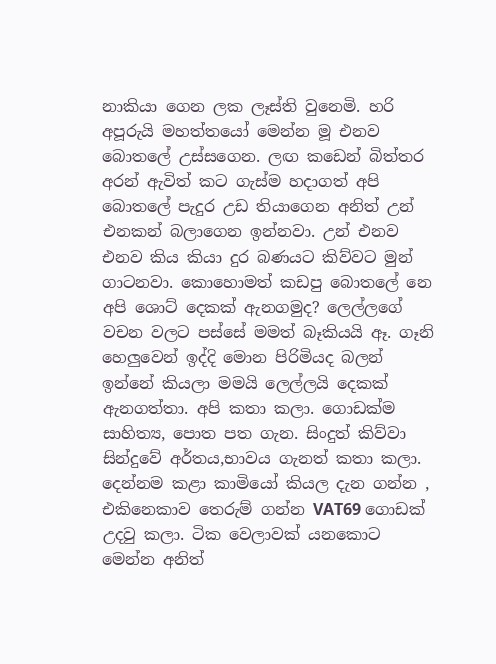නාකියා ගෙන ලක ලෑස්ති වුනෙමි. හරි අපූරුයි මහත්තයෝ මෙන්න මූ එනව බොතලේ උස්සගෙන. ලඟ කඩෙන් බිත්තර අරන් ඇවිත් කට ගැස්ම හදාගත් අපි බොතලේ පැදුර උඩ තියාගෙන අනිත් උන් එනකන් බලාගෙන ඉන්නවා. උන් එනව එනව කිය කියා දුර බණයට කිව්වට මුන් ගාටනවා. කොහොමත් කඩපු බොතලේ නෙ අපි ශොට් දෙකක් ඇනගමුද? ලෙල්ලගේ වචන වලට පස්සේ මමත් බෑකියයි ඈ. ගෑනි හෙලුවෙන් ඉද්දි මොන පිරිමියද බලන් ඉන්නේ කියලා මමයි ලෙල්ලයි දෙකක් ඇනගත්තා. අපි කතා කලා. ගොඩක්ම සාහිත්‍ය, පොත පත ගැන. සිංදුත් කිව්වා සින්දුවේ අර්තය,භාවය ගැනත් කතා කලා. දෙන්නම කළා කාමියෝ කියල දැන ගන්න , එකිනෙකාව තෙරුම් ගන්න VAT69 ගොඩක් උදවු කලා. ටික වෙලාවක් යනකොට මෙන්න අනිත්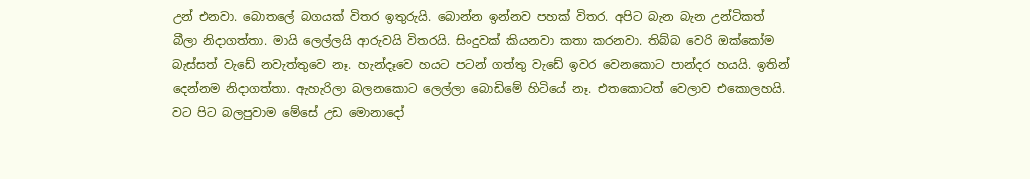උන් එනවා. බොතලේ බගයක් විතර ඉතුරුයි. බොන්න ඉන්නව පහක් විතර. අපිට බැන බැන උන්ටිකත් බීලා නිදාගත්තා. මායි ලෙල්ලයි ආරුවයි විතරයි. සිංදුවක් කියනවා කතා කරනවා. තිබ්බ වෙරි ඔක්කෝම බැස්සත් වැඩේ නවැත්තුවෙ නෑ. හැන්දෑවෙ හයට පටන් ගත්තු වැඩේ ඉවර වෙනකොට පාන්දර හයයි. ඉතින් දෙන්නම නිදාගත්තා. ඇහැරිලා බලනකොට ලෙල්ලා බොඩිමේ හිටියේ නෑ. එතකොටත් වෙලාව එකොලහයි. වට පිට බලපුවාම මේසේ උඩ මොනාදෝ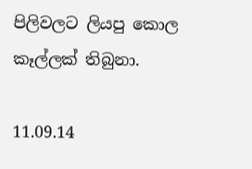පිලිවලට ලියපු කොල කෑල්ලක් තිබුනා.

11.09.14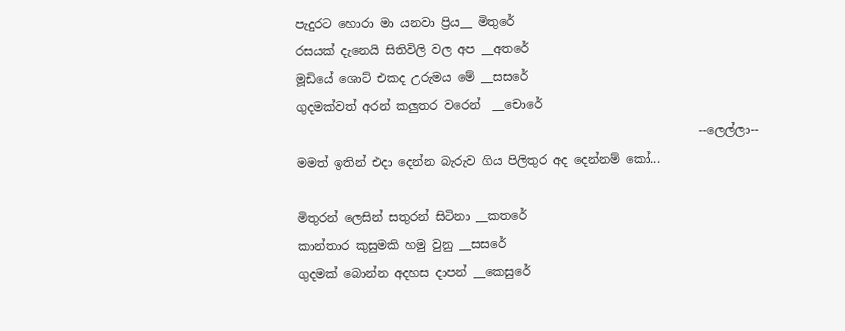පැදුරට හොරා මා යනවා ප්‍රිය__ මිතුරේ
රසයක් දැනෙයි සිතිවිලි වල අප __අතරේ
මූඩියේ ශොට් එකද උරුමය මේ __සසරේ
ගුදමක්වත් අරන් කලුතර වරෙන්  __චොරේ
                                                                   --ලෙල්ලා--
මමත් ඉතින් එදා දෙන්න බැරුව ගිය පිලිතුර අද දෙන්නම් කෝ...

මිතුරන් ලෙසින් සතුරන් සිටිනා __කතරේ
කාන්තාර කුසුමකි හමු වුනු __සසරේ
ගුදමක් බොන්න අදහස දාපන් __කෙසුරේ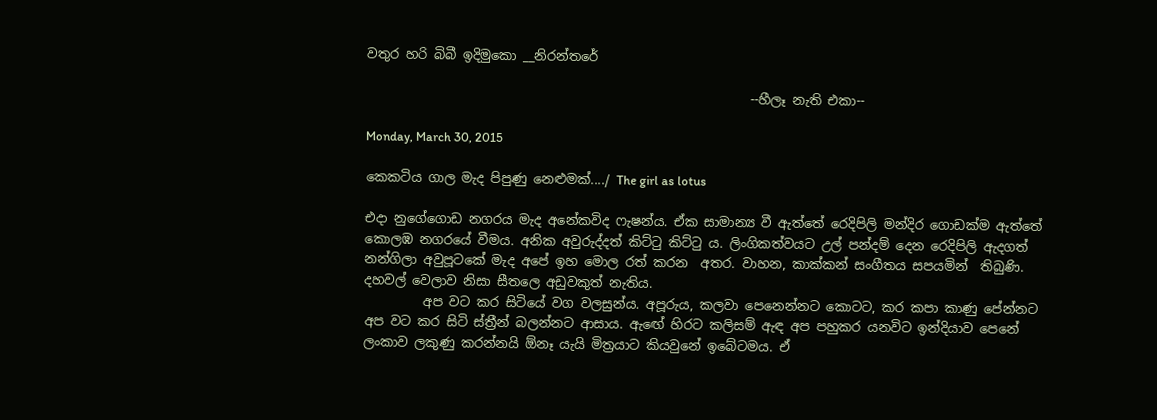වතුර හරි බිබී ඉදිමුකො __නිරන්තරේ

                                                           --හීලෑ නැති එකා--

Monday, March 30, 2015

කෙකටිය ගාල මැද පිපුණු නෙළුමක්..../ The girl as lotus

එදා නුගේගොඩ නගරය මැද අනේකවිද ෆැෂන්ය. ඒක සාමාන්‍ය වී ඇත්තේ රෙදිපිලි මන්දිර ගොඩක්ම ඇත්තේ කොලඹ නගරයේ වීමය. අනික අවුරුද්දත් කිට්‍ටු කිට්‍ටු ය. ලිංගිකත්වයට උල් පන්දම් දෙන රෙදිපිලි ඇදගත් නන්ගිලා අවුපූටකේ මැද අපේ ඉහ මොල රත් කරන  අතර. වාහන, කාක්කන් සංගීතය සපයමින්  තිබුණි. දහවල් වෙලාව නිසා සීතලෙ අඩුවකුත් නැතිය.
         අප වට කර සිටියේ වග වලසුන්ය. අපූරුය, කලවා පෙනෙන්නට කොටට, කර කපා කාණු පේන්නට අප වට කර සිටි ස්ත්‍රීන් බලන්නට ආසාය. ඇඟේ හිරට කලිසම් ඇඳ අප පහුකර යනවිට ඉන්දියාව පෙනේ ලංකාව ලකුණු කරන්නයි ඕනෑ යැයි මිත්‍රයාට කියවුනේ ඉබේටමය. ඒ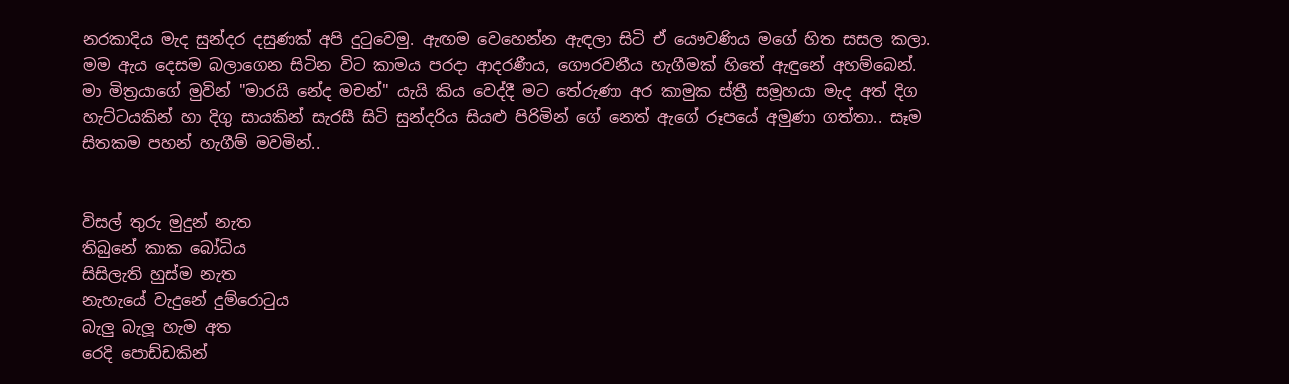නරකාදිය මැද සුන්දර දසුණක් අපි දු‍ටුවෙමු. ඇඟම වෙහෙන්න ඇඳලා සිටි ඒ යෞවණිය මගේ හිත සසල කලා. මම ඇය දෙසම බලාගෙන සිටින විට කාමය පරදා ආදරණීය, ගෞරවනීය හැගීමක් හිතේ ඇඳුනේ අහම්බෙන්. මා මිත්‍රයාගේ මුවින් "මාරයි නේද මචන්" යැයි කිය වෙද්දී මට තේරුණා අර කාමුක ස්ත්‍රී සමූහයා මැද අත් දිග හැට්ටයකින් හා දිගු සායකින් සැරසී සිටි සුන්දරිය සියළු පිරිමින් ගේ නෙත් ඇගේ රූපයේ අමුණා ගත්තා.. සෑම සිතකම පහන් හැගීම් මවමින්..


විසල් තුරු මුදුන් නැත
තිබුනේ කාක බෝධිය
සිසිලැති හුස්ම නැත
නැහැයේ වැදුනේ දුම්රො‍ටුය
බැලු බැලූ හැම අත
රෙදි පොඩ්ඩකින්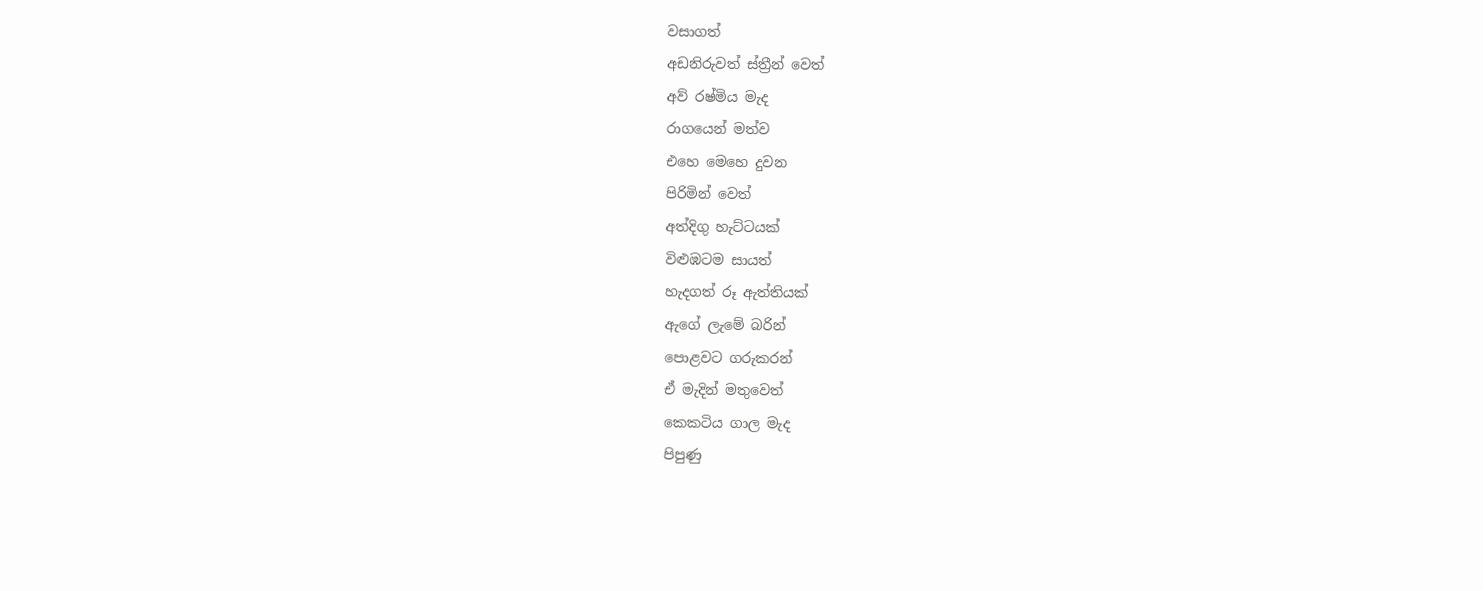වසාගත්
අඩනිරුවත් ස්ත්‍රීන් වෙත්
අව් රෂ්මිය මැද
රාගයෙන් මත්ව
එහෙ මෙහෙ දුවන
පිරිමින් වෙත්
අත්දිගු හැට්ටයක්
විළුඹටම සායත්
හැදගත් රූ ඇත්තියක්
ඇගේ ලැමේ බරින්
පොළවට ගරුකරන්
ඒ මැදින් මතුවෙත්
කෙකටිය ගාල මැද
පිපුණු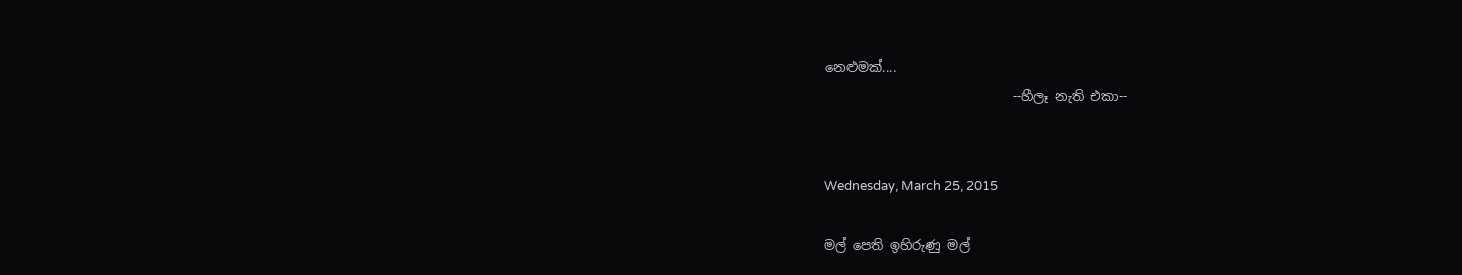නෙළුමක්....
                             --හීලෑ නැති එකා--


Wednesday, March 25, 2015

මල් පෙති ඉහිරුණු මල්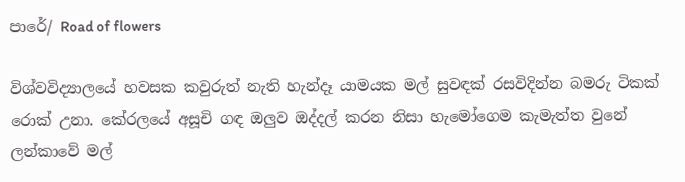පාරේ/ Road of flowers

විශ්වවිද්‍යාලයේ හවසක කවුරුත් නැති හැන්දෑ යාමයක මල් සුවඳක් රසවිදින්න බමරු ටිකක් රොක් උනා. කේරලයේ අසූචි ගඳ ඔලුව ඔද්දල් කරන නිසා හැමෝගෙම කැමැත්ත වුනේ ලන්කාවේ මල්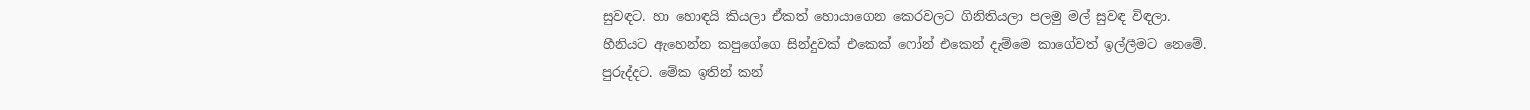සුවඳට. හා හොඳයි කියලා ඒකත් හොයාගෙන කෙරවලට ගිනිතියලා පලමු මල් සුවඳ විඳලා. හීනියට ඇහෙන්න කපුගේගෙ සින්දුවක් එකෙක් ෆෝන් එකෙන් දැම්මෙ කාගේවත් ඉල්ලීමට නෙමේ. පුරුද්දට. මේක ඉතින් කන්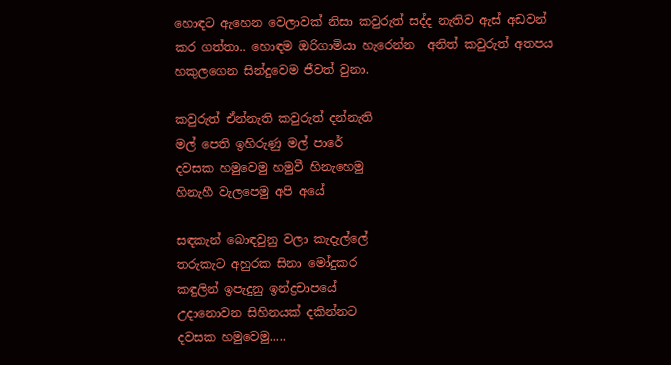හොඳට ඇහෙන වෙලාවක් නිසා කවුරුත් සද්ද නැතිව ඇස් අඩවන් කර ගත්තා.. හොඳම ඔරිගාමියා හැරෙන්න  අනිත් කවුරුත් අතපය හකුලගෙන සින්දුවෙම ජීවත් වුනා.

කවුරුත් ඒන්නැති කවුරුත් දන්නැති
මල් පෙති ඉහිරුණු මල් පාරේ
දවසක හමුවෙමු හමුවී හිනැහෙමු
හිනැහී වැලපෙමු අපි අයේ

සඳකැන් බොඳවුනු වලා කැදැල්ලේ
තරුකැට අහුරක සිනා මෝදුකර
කඳුලින් ඉපැදුනු ඉන්ද්‍රචාපයේ
උදානොවන සිහිනයක් දකින්නට
දවසක හමුවෙමු.....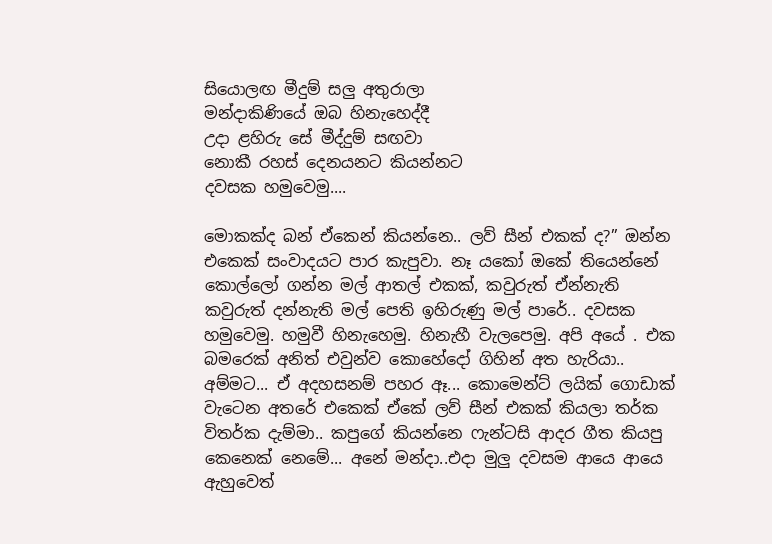සියොලඟ මීදුම් සලු අතුරාලා
මන්දාකිණියේ ඔබ හිනැහෙද්දී
උදා ළහිරු සේ මීද්දුම් සඟවා
නොකී රහස් දෙනයනට කියන්නට
දවසක හමුවෙමු....

මොකක්ද බන් ඒකෙන් කියන්නෙ.. ලව් සීන් එකක් ද?” ඔන්න එකෙක් සංවාදයට පාර කැපුවා. නෑ යකෝ ඔකේ තියෙන්නේ කොල්ලෝ ගන්න මල් ආතල් එකක්, කවුරුත් ඒන්නැති කවුරුත් දන්නැති මල් පෙති ඉහිරුණු මල් පාරේ.. දවසක හමුවෙමු. හමුවී හිනැහෙමු. හිනැහී වැලපෙමු. අපි අයේ . එක බමරෙක් අනිත් එවුන්ව කොහේදෝ ගිහින් අත හැරියා.. අම්මට... ඒ අදහසනම් පහර ඈ... කොමෙන්ට් ලයික් ගොඩාක් වැටෙන අතරේ එකෙක් ඒකේ ලව් සීන් එකක් කියලා තර්ක විතර්ක දැම්මා.. කපුගේ කියන්නෙ ෆැන්ටසි ආදර ගීත කියපු කෙනෙක් නෙමේ... අනේ මන්දා..එදා මුලු දවසම ආයෙ ආයෙ ඇහුවෙත්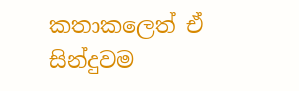කතාකලෙත් ඒ සින්දුවම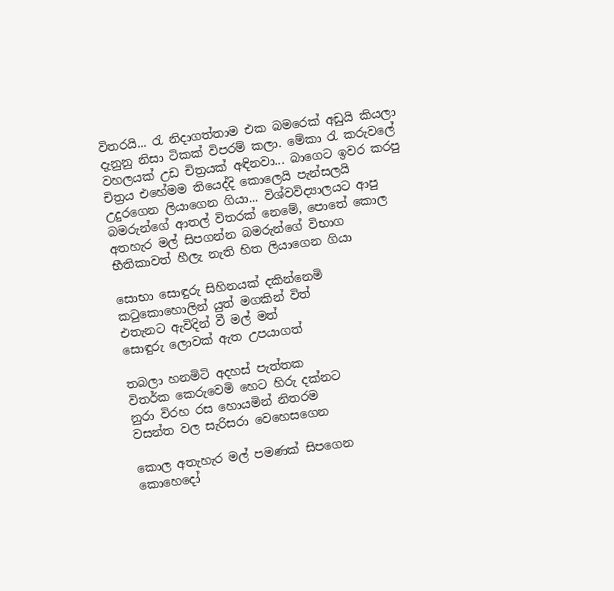විතරයි... රැ නිදාගත්තාම එක බමරෙක් අඩුයි කියලා දැනුනු නිසා ටිකක් විපරම් කලා. මේකා ‍රැ කරුවලේ වහලයක් උඩ චිත්‍රයක් අඳිනවා... බාගෙට ඉවර කරපු චිත්‍රය එහේමම තියෙද්දි කොලෙයි පැන්සලයි උදුරගෙන ලියාගෙන ගියා... විශ්වවිද්‍යාලයට ආපු බමරුන්ගේ ආතල් විතරක් නෙමේ, පොතේ කොල අතහැර මල් සිපගන්න බමරුන්ගේ විභාග භීතිකාවත් හීලැ නැති හිත ලියාගෙන ගියා

සොභා සොඳුරු සිහිනයක් දකින්නෙමි
ක‍ටුකොහොලින් යුත් මගකින් විත්
එතැනට ඇවිදින් වී මල් මත්
සොඳුරු ලොවක් ඇත උපයාගත්

තබලා හනමිටි අදහස් පැත්තක
විතර්ක කෙරුවෙමි හෙට හිරු දක්නට
නුරා විරහ රස හොයමින් නිතරම
වසන්ත වල සැරිසරා වෙහෙසගෙන

කොල අතැහැර මල් පමණක් සිපගෙන
කොහෙදෝ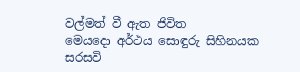වල්මත් වී ඇත ජිවිත
මෙයදො අර්ථය සොඳුරු සිහිනයක
සරසවි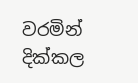වරමින් දික්කල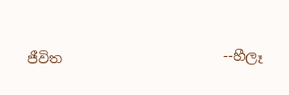ජීවිත                       --හීලෑ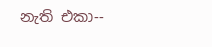නැති එකා--